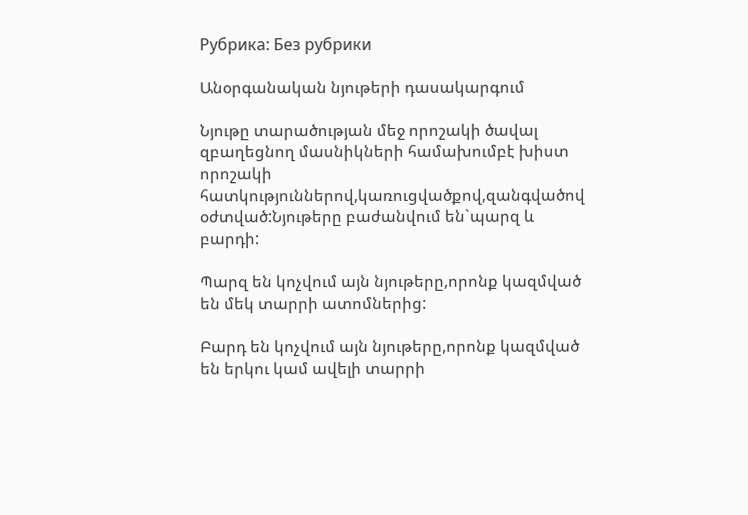Рубрика: Без рубрики

Անօրգանական նյութերի դասակարգում

Նյութը տարածության մեջ որոշակի ծավալ զբաղեցնող մասնիկների համախումբէ խիստ որոշակի հատկություններով,կառուցվածքով,զանգվածով օժտված:Նյութերը բաժանվում են`պարզ և բարդի:

Պարզ են կոչվում այն նյութերը,որոնք կազմված են մեկ տարրի ատոմներից:

Բարդ են կոչվում այն նյութերը,որոնք կազմված են երկու կամ ավելի տարրի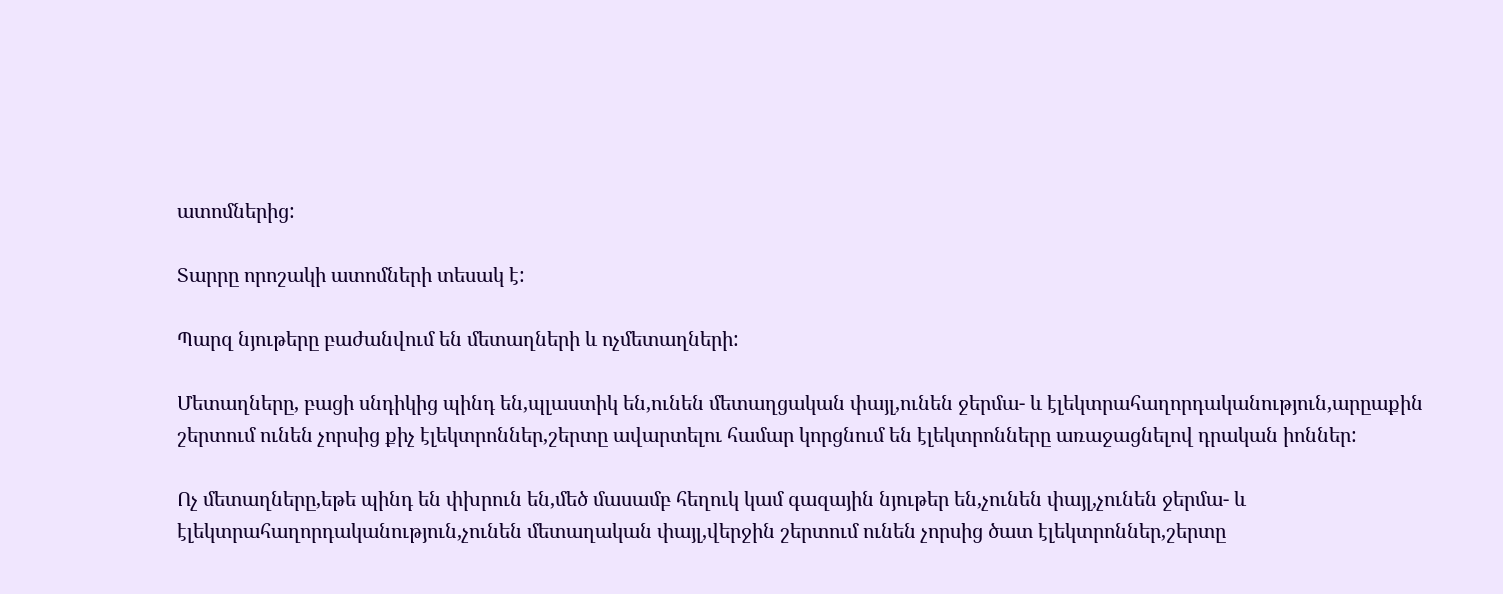ատոմներից:

Տարրը որոշակի ատոմների տեսակ է:

Պարզ նյութերը բաժանվում են մետաղների և ոչմետաղների:

Մետաղները, բացի սնդիկից պինդ են,պլաստիկ են,ունեն մետաղցական փայլ,ունեն ջերմա- և էլեկտրահաղորդականություն,արըաքին շերտում ունեն չորսից քիչ էլեկտրոններ,շերտը ավարտելու համար կորցնում են էլեկտրոնները առաջացնելով դրական իոններ:

Ոչ մետաղները,եթե պինդ են փխրուն են,մեծ մասամբ հեղուկ կամ գազային նյութեր են,չունեն փայլ,չունեն ջերմա- և էլեկտրահաղորդականություն,չունեն մետաղական փայլ,վերջին շերտում ունեն չորսից ծատ էլեկտրոններ,շերտը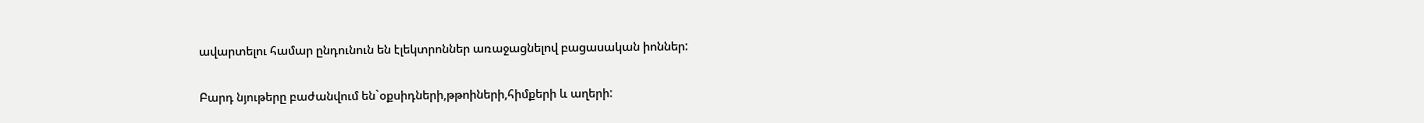ավարտելու համար ընդունուն են էլեկտրոններ առաջացնելով բացասական իոններ:

Բարդ նյութերը բաժանվում են`օքսիդների,թթոիների,հիմքերի և աղերի: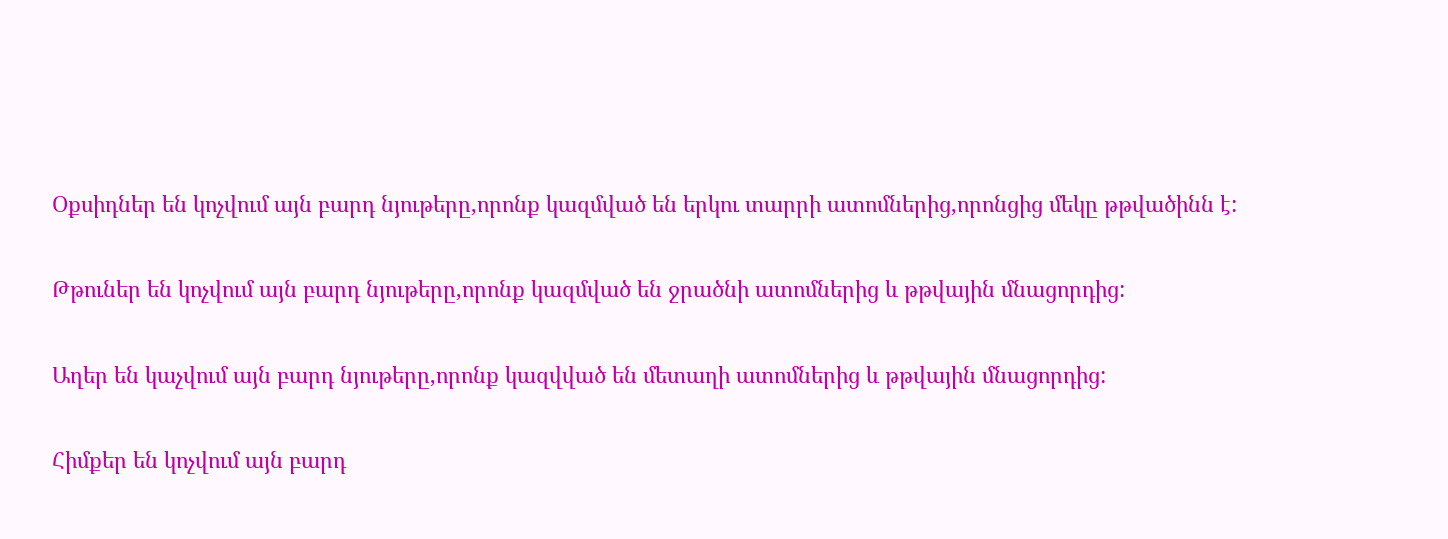Օքսիդներ են կոչվում այն բարդ նյութերը,որոնք կազմված են երկու տարրի ատոմներից,որոնցից մեկը թթվածինն է:

Թթուներ են կոչվում այն բարդ նյութերը,որոնք կազմված են ջրածնի ատոմներից և թթվային մնացորդից:

Աղեր են կաչվում այն բարդ նյութերը,որոնք կազվված են մետաղի ատոմներից և թթվային մնացորդից:

Հիմքեր են կոչվում այն բարդ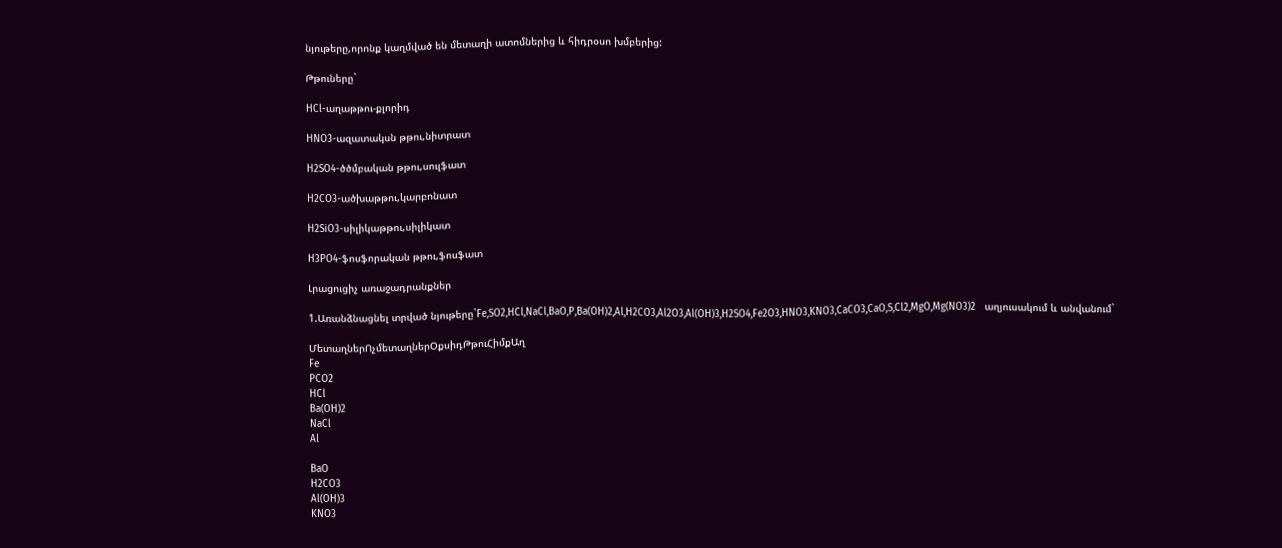նյութերը,որոնք կաղմված են մետաղի ատոմներից և հիդրօսո խմբերից:

Թթուները`

HCl-աղաթթու-քլորիդ

HNO3-ազատակսն թթու,նիտրատ

H2SO4-ծծմբական թթու,սուլֆատ

H2CO3-ածխաթթու,կարբոնատ

H2SiO3-սիլիկաթթու,սիլիկատ

H3PO4-ֆոսֆորական թթու,ֆոսֆատ

Լրացուցիչ առաջադրանքներ

1.Առանձնացնել տրված նյութերը`Fe,SO2,HCl,NaCl,BaO,P,Ba(OH)2,Al,H2CO3,Al2O3,Al(OH)3,H2SO4,Fe2O3,HNO3,KNO3,CaCO3,CaO,S,Cl2,MgO,Mg(NO3)2   աղյուսակում և անվանում`

ՄետաղներՈչմետաղներՕքսիդԹթուՀիմքԱղ
Fe
PCO2
HCl
Ba(OH)2
NaCl
Al

BaO
H2CO3
Al(OH)3
KNO3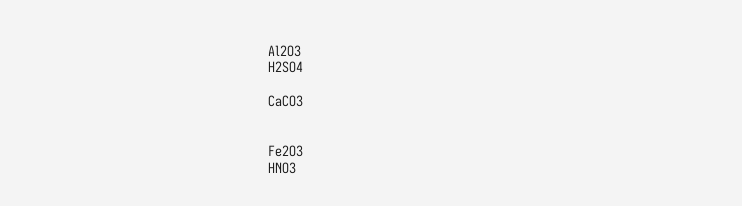Al2O3
H2SO4

CaCO3


Fe2O3
HNO3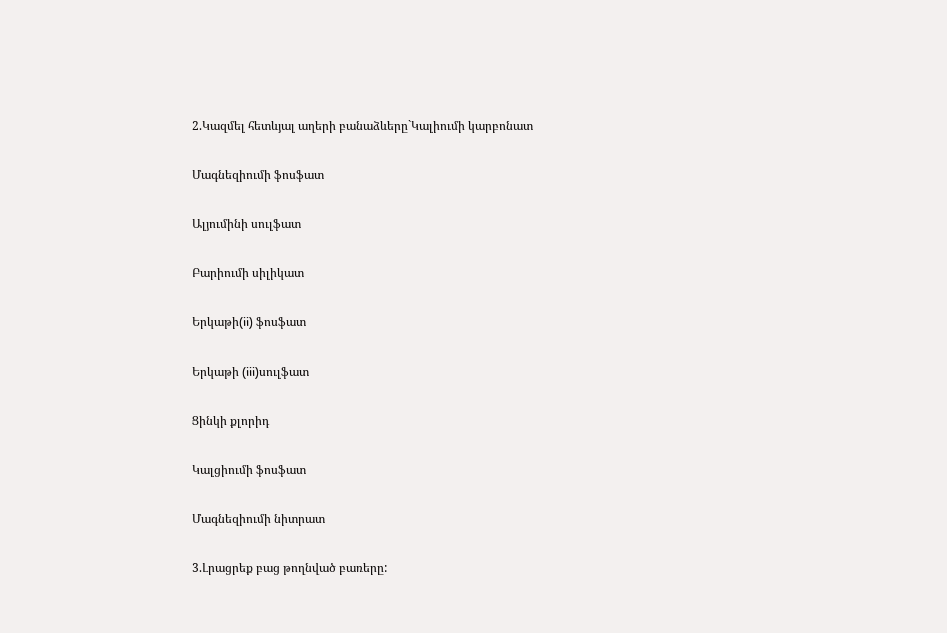2.Կազմել հետևյալ աղերի բանաձևերը`Կալիումի կարբոնատ

Մագնեզիումի ֆոսֆատ

Ալյումինի սուլֆատ

Բարիումի սիլիկատ

Երկաթի(ii) ֆոսֆատ

Երկաթի (iii)սուլֆատ

Ցինկի քլորիդ

Կալցիումի ֆոսֆատ

Մագնեզիումի նիտրատ

3.Լրացրեք բաց թողնված բառերը: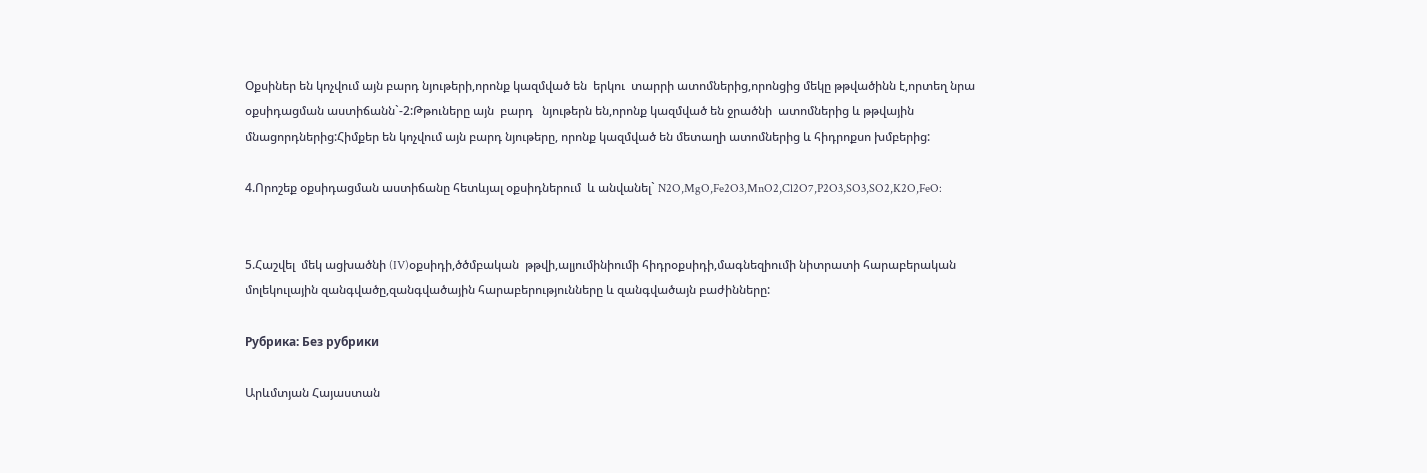Օքսիներ են կոչվում այն բարդ նյութերի,որոնք կազմված են  երկու  տարրի ատոմներից,որոնցից մեկը թթվածինն է,որտեղ նրա օքսիդացման աստիճանն`-2:Թթուները այն  բարդ   նյութերն են,որոնք կազմված են ջրածնի  ատոմներից և թթվային մնացորդներից:Հիմքեր են կոչվում այն բարդ նյութերը, որոնք կազմված են մետաղի ատոմներից և հիդրոքսո խմբերից:

4.Որոշեք օքսիդացման աստիճանը հետևյալ օքսիդներում  և անվանել` N2O,MgO,Fe2O3,MnO2,Cl2O7,P2O3,SO3,SO2,K2O,FeO:


5.Հաշվել  մեկ ացխածնի (IV)օքսիդի,ծծմբական  թթվի,ալյումինիումի հիդրօքսիդի,մագնեզիումի նիտրատի հարաբերական մոլեկուլային զանգվածը,զանգվածային հարաբերությունները և զանգվածայն բաժինները:

Рубрика: Без рубрики

Արևմտյան Հայաստան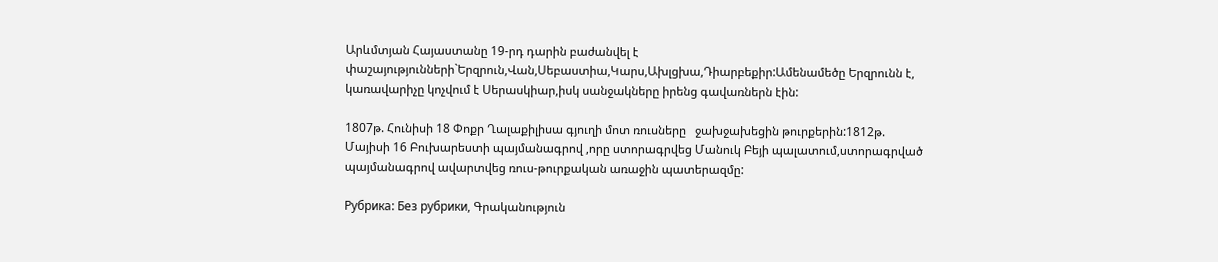Արևմտյան Հայաստանը 19-րդ դարին բաժանվել է փաշայությունների`Երզրուն,Վան,Սեբաստիա,Կարս,Ախլցխա,Դիարբեքիր:Ամենամեծը Երզրունն է, կառավարիչը կոչվում է Սերասկիար,իսկ սանջակները իրենց գավառներն էին:

1807թ. Հունիսի 18 Փոքր Ղալաքիլիսա գյուղի մոտ ռուսները   ջախջախեցին թուրքերին:1812թ. Մայիսի 16 Բուխարեստի պայմանագրով ,որը ստորագրվեց Մանուկ Բեյի պալատում,ստորագրված պայմանագրով ավարտվեց ռուս-թուրքական առաջին պատերազմը:

Рубрика: Без рубрики, Գրականություն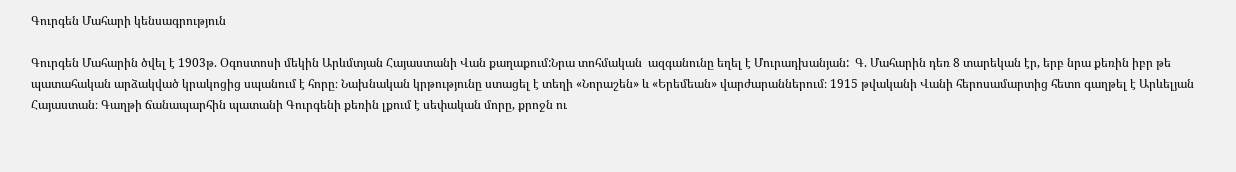Գուրգեն Մահարի կենսագրություն

Գուրգեն Մահարին ծվել է 1903թ. Օգոստոսի մեկին Արևմտյան Հայաստանի Վան քաղաքում:Նրա տոհմական  ազգանունը եղել է Մուրադխանյան:  Գ. Մահարին դեռ 8 տարեկան էր, երբ նրա քեռին իբր թե պատահական արձակված կրակոցից սպանում է հորը։ Նախնական կրթությունը ստացել է տեղի «Նորաշեն» և «Երեմեան» վարժարաններում։ 1915 թվականի Վանի հերոսամարտից հետո գաղթել է Արևելյան Հայաստան։ Գաղթի ճանապարհին պատանի Գուրգենի քեռին լքում է սեփական մորը, քրոջն ու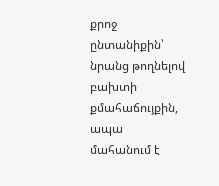քրոջ ընտանիքին՝ նրանց թողնելով բախտի քմահաճույքին, ապա մահանում է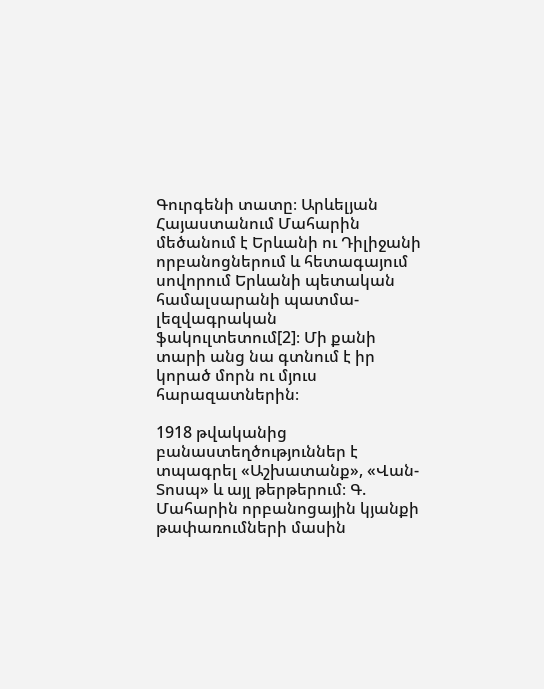Գուրգենի տատը։ Արևելյան Հայաստանում Մահարին մեծանում է Երևանի ու Դիլիջանի որբանոցներում և հետագայում սովորում Երևանի պետական համալսարանի պատմա-լեզվագրական ֆակուլտետում[2]։ Մի քանի տարի անց նա գտնում է իր կորած մորն ու մյուս հարազատներին։

1918 թվականից բանաստեղծություններ է տպագրել «Աշխատանք», «Վան-Տոսպ» և այլ թերթերում։ Գ. Մահարին որբանոցային կյանքի թափառումների մասին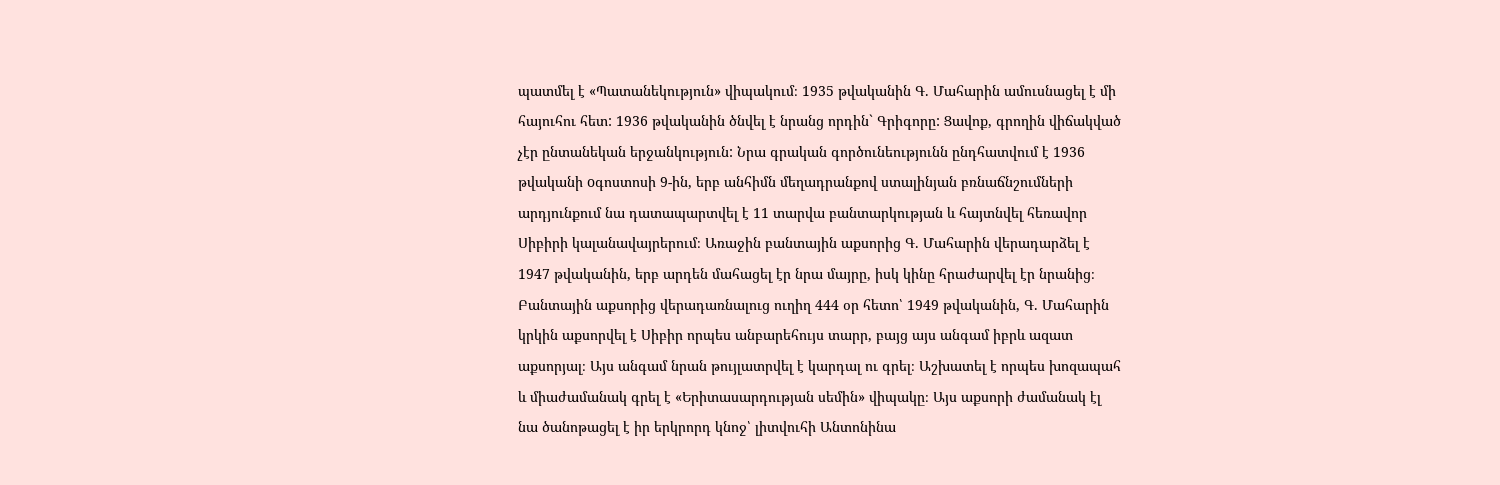պատմել է «Պատանեկություն» վիպակում։ 1935 թվականին Գ. Մահարին ամուսնացել է մի հայուհու հետ: 1936 թվականին ծնվել է նրանց որդին` Գրիգորը: Ցավոք, գրողին վիճակված չէր ընտանեկան երջանկություն: Նրա գրական գործունեությունն ընդհատվում է 1936 թվականի oգոստոսի 9-ին, երբ անհիմն մեղադրանքով ստալինյան բռնաճնշումների արդյունքում նա դատապարտվել է 11 տարվա բանտարկության և հայտնվել հեռավոր Սիբիրի կալանավայրերում։ Առաջին բանտային աքսորից Գ. Մահարին վերադարձել է 1947 թվականին, երբ արդեն մահացել էր նրա մայրը, իսկ կինը հրաժարվել էր նրանից։ Բանտային աքսորից վերադառնալուց ուղիղ 444 օր հետո՝ 1949 թվականին, Գ. Մահարին կրկին աքսորվել է Սիբիր որպես անբարեհույս տարր, բայց այս անգամ իբրև ազատ աքսորյալ։ Այս անգամ նրան թույլատրվել է կարդալ ու գրել։ Աշխատել է որպես խոզապահ և միաժամանակ գրել է «Երիտասարդության սեմին» վիպակը։ Այս աքսորի ժամանակ էլ նա ծանոթացել է իր երկրորդ կնոջ՝ լիտվուհի Անտոնինա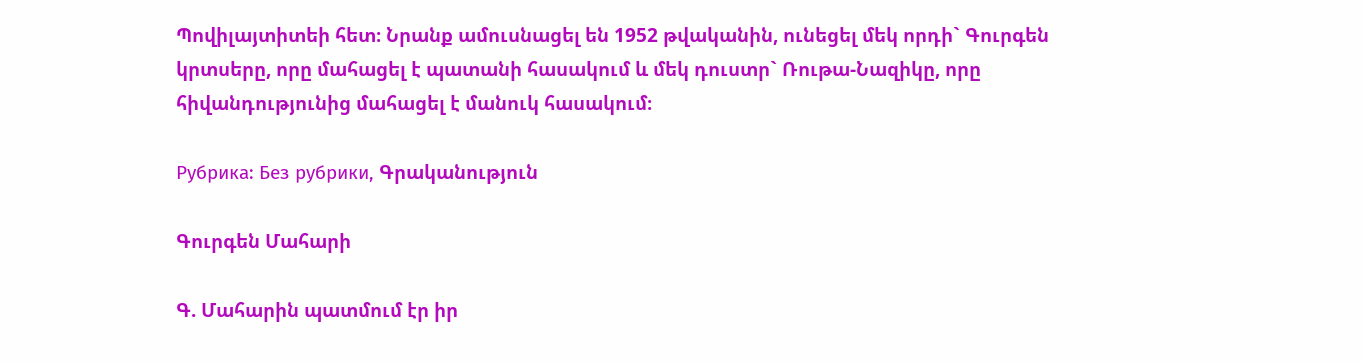Պովիլայտիտեի հետ։ Նրանք ամուսնացել են 1952 թվականին, ունեցել մեկ որդի` Գուրգեն կրտսերը, որը մահացել է պատանի հասակում և մեկ դուստր` Ռութա-Նազիկը, որը հիվանդությունից մահացել է մանուկ հասակում։

Рубрика: Без рубрики, Գրականություն

Գուրգեն Մահարի

Գ. Մահարին պատմում էր իր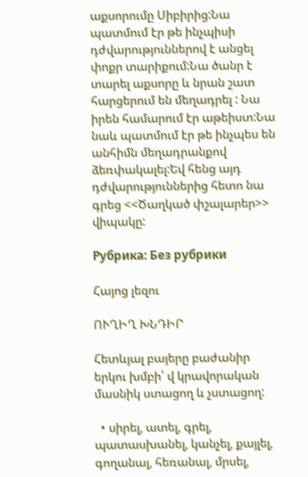աքսորումը Սիբիրից:Նա պատմում էր թե ինչպիսի դժվարություններով է անցել փոքր տարիքում:Նա ծանր է տարել աքսորը և նրան շատ հարցերում են մեղադրել : Նա իրեն համարում էր աթեիստ:Նա նաև պատմում էր թե ինչպես են անհիմն մեղադրանքով ձեռփակալել:Եվ հենց այդ դժվարություններից հետո նա գրեց <<Ծաղկած փշալարեր>> վիպակը:

Рубрика: Без рубрики

Հայոց լեզու

ՈՒՂԻՂ ԽՆԴԻՐ

Հետևյալ բայերը բաժանիր երկու խմբի՝ վ կրավորական մասնիկ ստացող և չստացող:

  • սիրել, ատել, գրել, պատասխանել, կանչել, քայլել, գողանալ, հեռանալ, մրսել,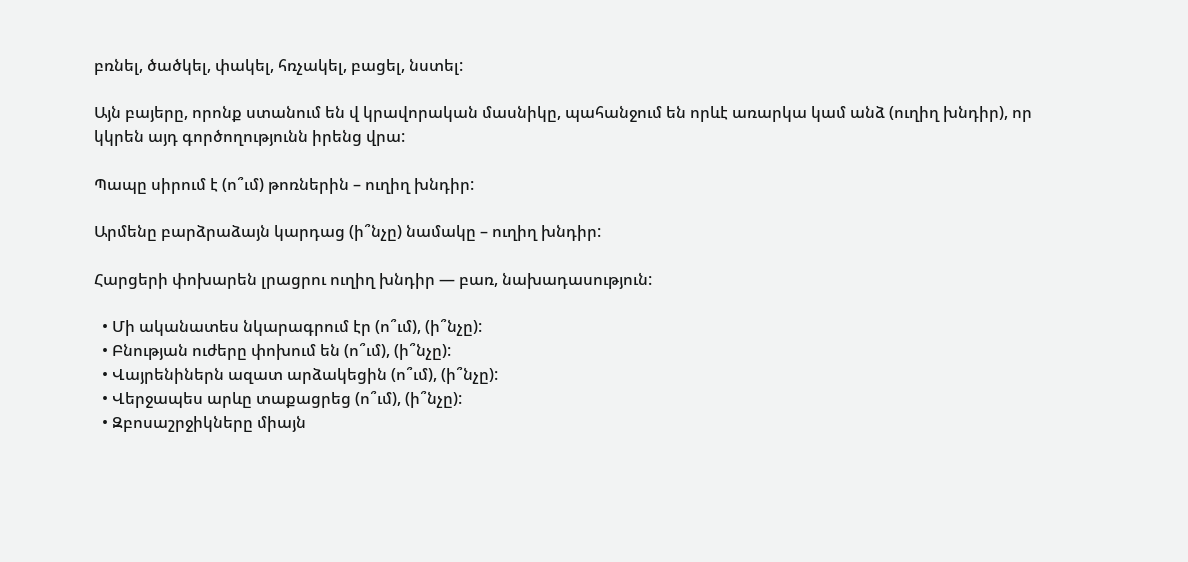բռնել, ծածկել, փակել, հռչակել, բացել, նստել:

Այն բայերը, որոնք ստանում են վ կրավորական մասնիկը, պահանջում են որևէ առարկա կամ անձ (ուղիղ խնդիր), որ կկրեն այդ գործողությունն իրենց վրա:

Պապը սիրում է (ո՞ւմ) թոռներին – ուղիղ խնդիր:

Արմենը բարձրաձայն կարդաց (ի՞նչը) նամակը – ուղիղ խնդիր:

Հարցերի փոխարեն լրացրու ուղիղ խնդիր — բառ, նախադասություն:

  • Մի ականատես նկարագրում էր (ո՞ւմ), (ի՞նչը):
  • Բնության ուժերը փոխում են (ո՞ւմ), (ի՞նչը):
  • Վայրենիներն ազատ արձակեցին (ո՞ւմ), (ի՞նչը):
  • Վերջապես արևը տաքացրեց (ո՞ւմ), (ի՞նչը):
  • Զբոսաշրջիկները միայն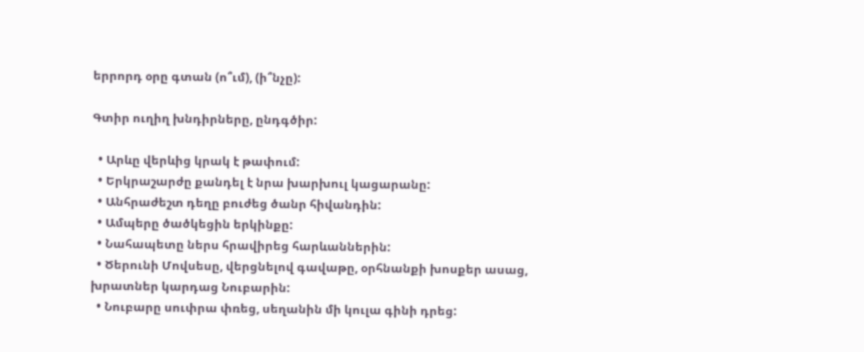երրորդ օրը գտան (ո՞ւմ), (ի՞նչը):

Գտիր ուղիղ խնդիրները, ընդգծիր:

  • Արևը վերևից կրակ է թափում:
  • Երկրաշարժը քանդել է նրա խարխուլ կացարանը:
  • Անհրաժեշտ դեղը բուժեց ծանր հիվանդին:
  • Ամպերը ծածկեցին երկինքը:
  • Նահապետը ներս հրավիրեց հարևաններին:
  • Ծերունի Մովսեսը, վերցնելով գավաթը, օրհնանքի խոսքեր ասաց, խրատներ կարդաց Նուբարին:
  • Նուբարը սուփրա փռեց, սեղանին մի կուլա գինի դրեց: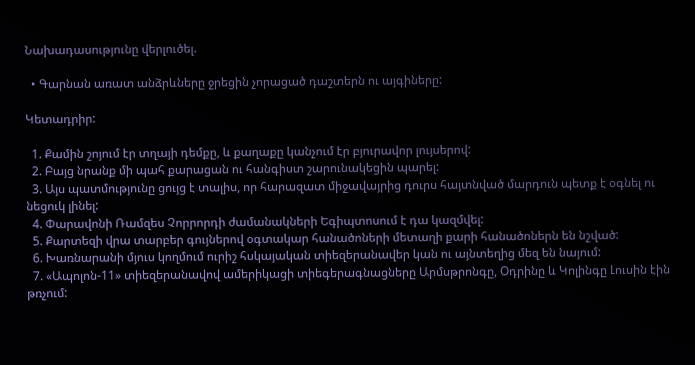Նախադասությունը վերլուծել.

  • Գարնան առատ անձրևները ջրեցին չորացած դաշտերն ու այգիները:

Կետադրիր:

  1. Քամին շոյում էր տղայի դեմքը, և քաղաքը կանչում էր բյուրավոր լույսերով:
  2. Բայց նրանք մի պահ քարացան ու հանգիստ շարունակեցին պարել:
  3. Այս պատմությունը ցույց է տալիս, որ հարազատ միջավայրից դուրս հայտնված մարդուն պետք է օգնել ու նեցուկ լինել:
  4. Փարավոնի Ռամզես Չորրորդի ժամանակների Եգիպտոսում է դա կազմվել:
  5. Քարտեզի վրա տարբեր գույներով օգտակար հանածոների մետաղի քարի հանածոներն են նշված:
  6. Խառնարանի մյուս կողմում ուրիշ հսկայական տիեզերանավեր կան ու այնտեղից մեզ են նայում:
  7. «Ապոլոն-11» տիեզերանավով ամերիկացի տիեգերագնացները Արմսթրոնգը, Օդրինը և Կոլինգը Լուսին էին թռչում: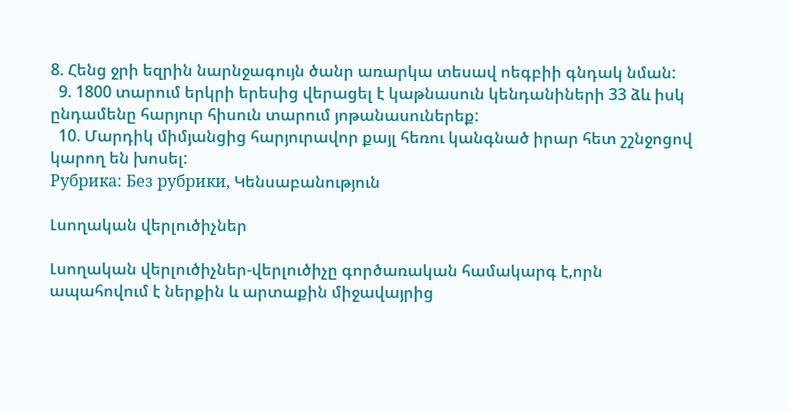8. Հենց ջրի եզրին նարնջագույն ծանր առարկա տեսավ ոեգբիի գնդակ նման:
  9. 1800 տարում երկրի երեսից վերացել է կաթնասուն կենդանիների 33 ձև իսկ ընդամենը հարյուր հիսուն տարում յոթանասուներեք:
  10. Մարդիկ միմյանցից հարյուրավոր քայլ հեռու կանգնած իրար հետ շշնջոցով կարող են խոսել:
Рубрика: Без рубрики, Կենսաբանություն

Լսողական վերլուծիչներ

Լսողական վերլուծիչներ-վերլուծիչը գործառական համակարգ է,որն ապահովում է ներքին և արտաքին միջավայրից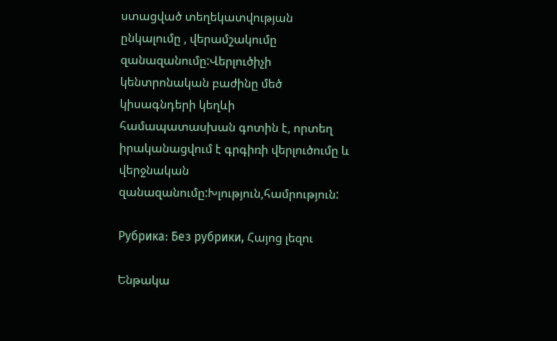ստացված տեղեկատվության ընկալումը , վերամշակումը զանազանումը:Վերլուծիչի կենտրոնական բաժինը մեծ կիսագնդերի կեղևի համապատասխան գոտին է, որտեղ իրականացվում է գրգիռի վերլուծումը և վերջնական զանազանումը:Խլություն,համրություն:

Рубрика: Без рубрики, Հայոց լեզու

Ենթակա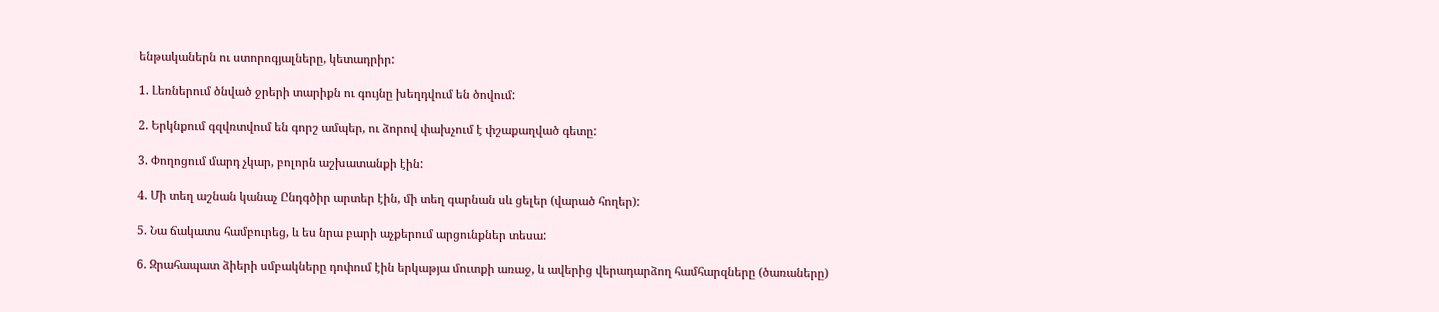ենթականերն ու ստորոգյալները, կետադրիր:

1. Լեռներում ծնված ջրերի տարիքն ու գույնը խեղդվում են ծովում:

2. Երկնքում գզվռտվում են գորշ ամպեր, ու ձորով փախչում է փշաքաղված գետը:

3. Փողոցում մարդ չկար, բոլորն աշխատանքի էին:

4. Մի տեղ աշնան կանաչ Ընդգծիր արտեր էին, մի տեղ գարնան սև ցելեր (վարած հողեր):

5. Նա ճակատս համբուրեց, և ես նրա բարի աչքերում արցունքներ տեսա:

6. Զրահապատ ձիերի սմբակները դոփում էին երկաթյա մուտքի առաջ, և ավերից վերադարձող համհարզները (ծառաները)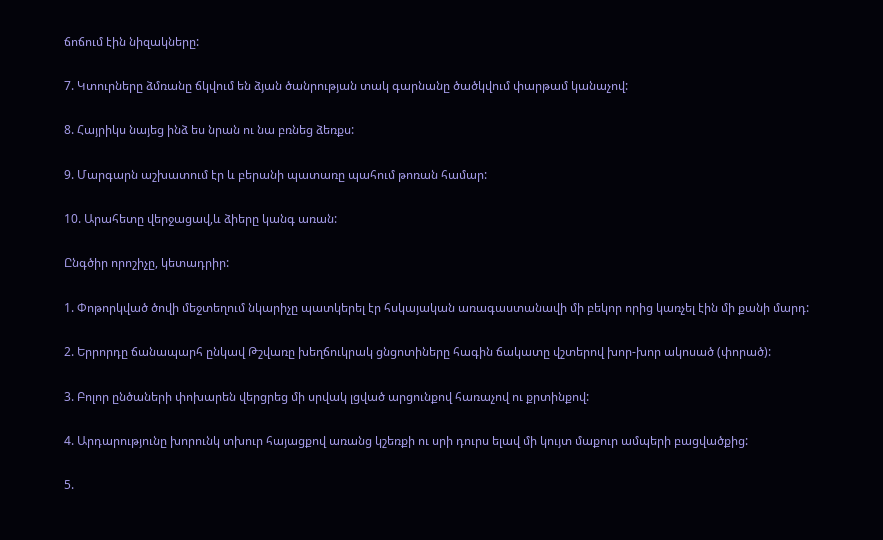ճոճում էին նիզակները:

7. Կտուրները ձմռանը ճկվում են ձյան ծանրության տակ գարնանը ծածկվում փարթամ կանաչով:

8. Հայրիկս նայեց ինձ ես նրան ու նա բռնեց ձեռքս:

9. Մարգարն աշխատում էր և բերանի պատառը պահում թոռան համար:

10. Արահետը վերջացավ,և ձիերը կանգ առան:

Ընգծիր որոշիչը, կետադրիր:

1. Փոթորկված ծովի մեջտեղում նկարիչը պատկերել էր հսկայական առագաստանավի մի բեկոր որից կառչել էին մի քանի մարդ:

2. Երրորդը ճանապարհ ընկավ Թշվառը խեղճուկրակ ցնցոտիները հագին ճակատը վշտերով խոր-խոր ակոսած (փորած):

3. Բոլոր ընծաների փոխարեն վերցրեց մի սրվակ լցված արցունքով հառաչով ու քրտինքով:

4. Արդարությունը խորունկ տխուր հայացքով առանց կշեռքի ու սրի դուրս ելավ մի կույտ մաքուր ամպերի բացվածքից:

5.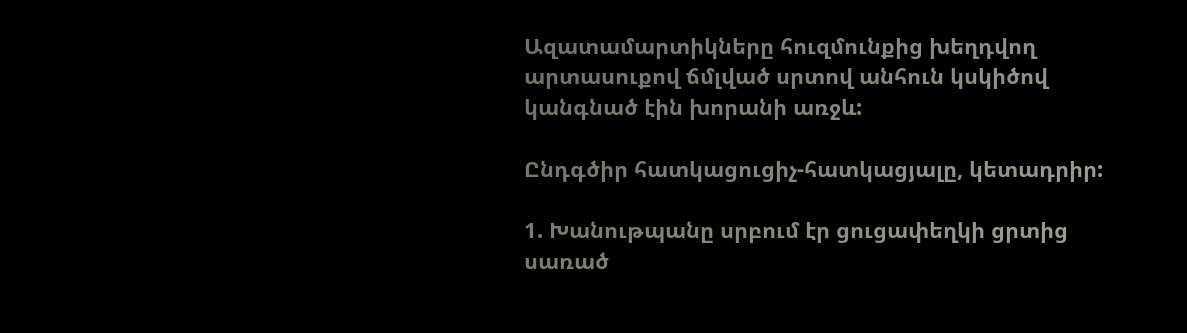Ազատամարտիկները հուզմունքից խեղդվող արտասուքով ճմլված սրտով անհուն կսկիծով կանգնած էին խորանի առջև:

Ընդգծիր հատկացուցիչ-հատկացյալը, կետադրիր:

1. Խանութպանը սրբում էր ցուցափեղկի ցրտից սառած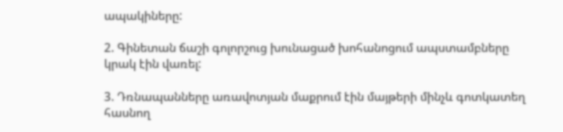ապակիները:

2. Գինետան ճաշի գոլորշուց խունացած խոհանոցում ապստամբները կրակ էին վառել:

3. Դռնապանները առավոտյան մաքրում էին մայթերի մինչև գոտկատեղ հասնող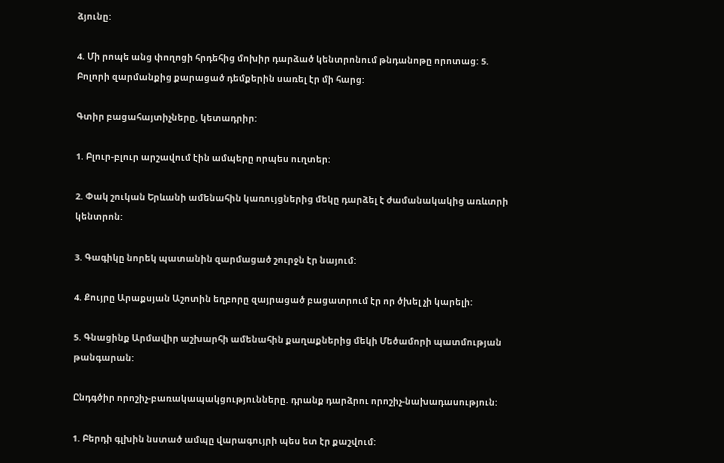ձյունը:

4. Մի րոպե անց փողոցի հրդեհից մոխիր դարձած կենտրոնում թնդանոթը որոտաց: 5. Բոլորի զարմանքից քարացած դեմքերին սառել էր մի հարց:

Գտիր բացահայտիչները, կետադրիր:

1. Բլուր-բլուր արշավում էին ամպերը որպես ուղտեր:

2. Փակ շուկան Երևանի ամենահին կառույցներից մեկը դարձել է ժամանակակից առևտրի կենտրոն:

3. Գագիկը նորեկ պատանին զարմացած շուրջն էր նայում:

4. Քույրը Արաքսյան Աշոտին եղբորը զայրացած բացատրում էր որ ծխել չի կարելի:

5. Գնացինք Արմավիր աշխարհի ամենահին քաղաքներից մեկի Մեծամորի պատմության թանգարան:

Ընդգծիր որոշիչ-բառակապակցությունները. դրանք դարձրու որոշիչ-նախադասություն:

1. Բերդի գլխին նստած ամպը վարագույրի պես ետ էր քաշվում: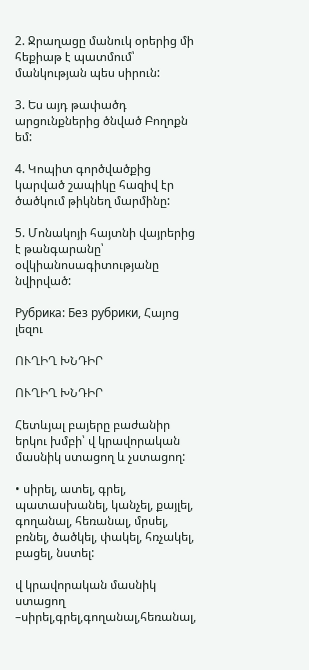2. Ջրաղացը մանուկ օրերից մի հեքիաթ է պատմում՝ մանկության պես սիրուն:

3. Ես այդ թափածդ արցունքներից ծնված Բողոքն եմ:

4. Կոպիտ գործվածքից կարված շապիկը հազիվ էր ծածկում թիկնեղ մարմինը:

5. Մոնակոյի հայտնի վայրերից է թանգարանը՝ օվկիանոսագիտությանը նվիրված:

Рубрика: Без рубрики, Հայոց լեզու

ՈՒՂԻՂ ԽՆԴԻՐ

ՈՒՂԻՂ ԽՆԴԻՐ

Հետևյալ բայերը բաժանիր երկու խմբի՝ վ կրավորական մասնիկ ստացող և չստացող:

• սիրել, ատել, գրել, պատասխանել, կանչել, քայլել, գողանալ, հեռանալ, մրսել, բռնել, ծածկել, փակել, հռչակել, բացել, նստել:

վ կրավորական մասնիկ ստացող –սիրել,գրել,գողանալ,հեռանալ,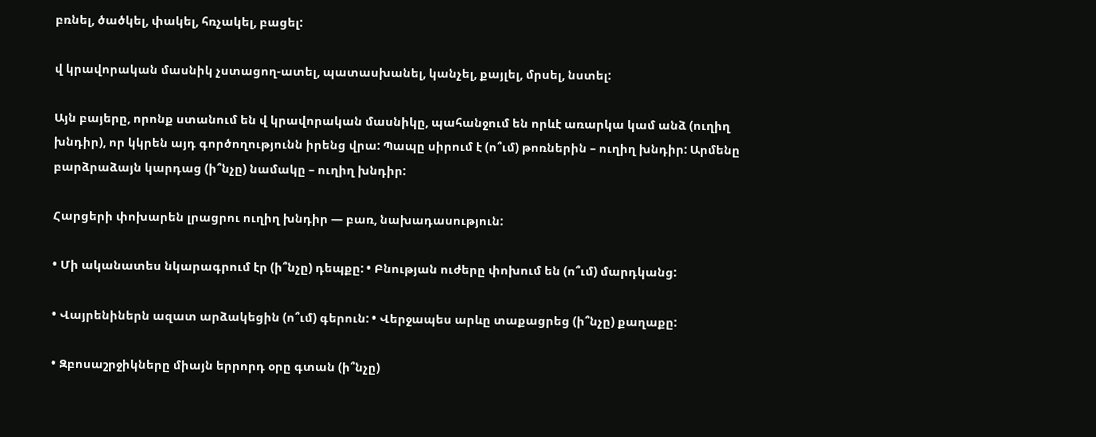բռնել, ծածկել, փակել, հռչակել, բացել:

վ կրավորական մասնիկ չստացող-ատել, պատասխանել, կանչել, քայլել, մրսել, նստել:

Այն բայերը, որոնք ստանում են վ կրավորական մասնիկը, պահանջում են որևէ առարկա կամ անձ (ուղիղ խնդիր), որ կկրեն այդ գործողությունն իրենց վրա: Պապը սիրում է (ո՞ւմ) թոռներին – ուղիղ խնդիր: Արմենը բարձրաձայն կարդաց (ի՞նչը) նամակը – ուղիղ խնդիր:

Հարցերի փոխարեն լրացրու ուղիղ խնդիր — բառ, նախադասություն:

• Մի ականատես նկարագրում էր (ի՞նչը) դեպքը: • Բնության ուժերը փոխում են (ո՞ւմ) մարդկանց:

• Վայրենիներն ազատ արձակեցին (ո՞ւմ) գերուն: • Վերջապես արևը տաքացրեց (ի՞նչը) քաղաքը:

• Զբոսաշրջիկները միայն երրորդ օրը գտան (ի՞նչը)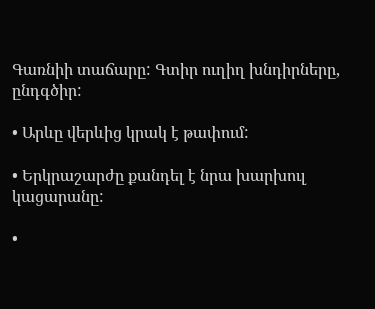Գառնիի տաճարը: Գտիր ուղիղ խնդիրները, ընդգծիր:

• Արևը վերևից կրակ է թափում:

• Երկրաշարժը քանդել է նրա խարխուլ կացարանը:

•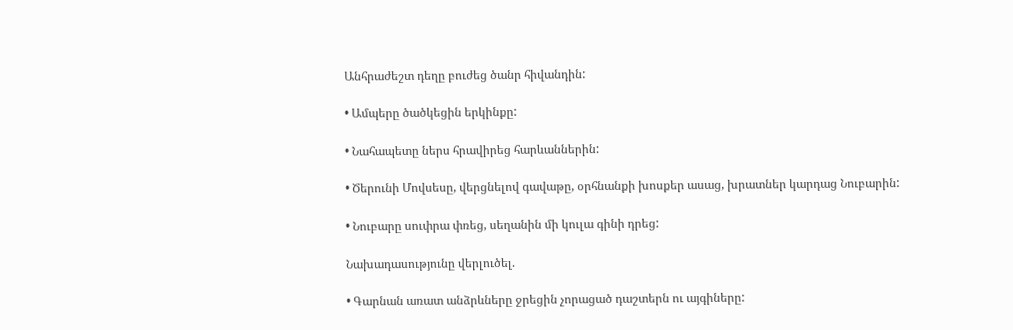Անհրաժեշտ դեղը բուժեց ծանր հիվանդին:

• Ամպերը ծածկեցին երկինքը:

• Նահապետը ներս հրավիրեց հարևաններին:

• Ծերունի Մովսեսը, վերցնելով գավաթը, օրհնանքի խոսքեր ասաց, խրատներ կարդաց Նուբարին:

• Նուբարը սուփրա փռեց, սեղանին մի կուլա գինի դրեց:

Նախադասությունը վերլուծել.

• Գարնան առատ անձրևները ջրեցին չորացած դաշտերն ու այգիները: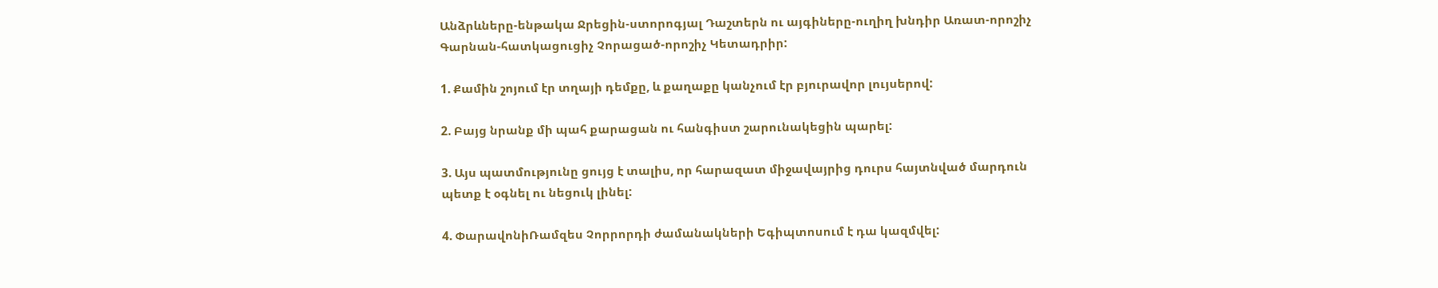Անձրևները-ենթակա Ջրեցին-ստորոգյալ Դաշտերն ու այգիները-ուղիղ խնդիր Առատ-որոշիչ Գարնան-հատկացուցիչ Չորացած-որոշիչ Կետադրիր:

1. Քամին շոյում էր տղայի դեմքը, և քաղաքը կանչում էր բյուրավոր լույսերով:

2. Բայց նրանք մի պահ քարացան ու հանգիստ շարունակեցին պարել:

3. Այս պատմությունը ցույց է տալիս, որ հարազատ միջավայրից դուրս հայտնված մարդուն պետք է օգնել ու նեցուկ լինել:

4. ՓարավոնիՌամզես Չորրորդի ժամանակների Եգիպտոսում է դա կազմվել: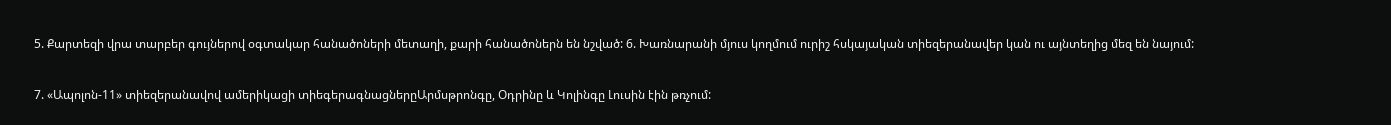5. Քարտեզի վրա տարբեր գույներով օգտակար հանածոների մետաղի, քարի հանածոներն են նշված: 6. Խառնարանի մյուս կողմում ուրիշ հսկայական տիեզերանավեր կան ու այնտեղից մեզ են նայում:

7. «Ապոլոն-11» տիեզերանավով ամերիկացի տիեգերագնացներըԱրմսթրոնգը, Օդրինը և Կոլինգը Լուսին էին թռչում: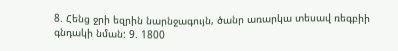8. Հենց ջրի եզրին նարնջագույն, ծանր առարկա տեսավ ռեգբիի գնդակի նման: 9. 1800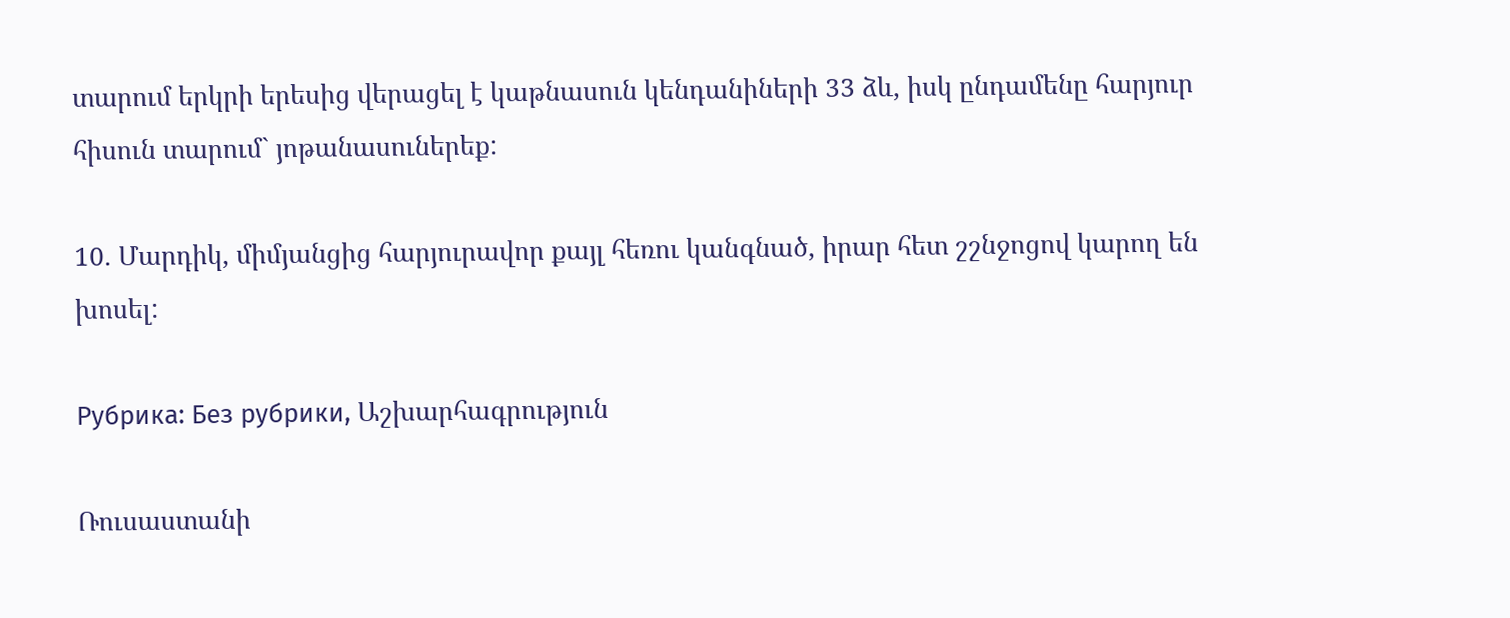տարում երկրի երեսից վերացել է կաթնասուն կենդանիների 33 ձև, իսկ ընդամենը հարյուր հիսուն տարում` յոթանասուներեք:

10. Մարդիկ, միմյանցից հարյուրավոր քայլ հեռու կանգնած, իրար հետ շշնջոցով կարող են խոսել:

Рубрика: Без рубрики, Աշխարհագրություն

Ռուսաստանի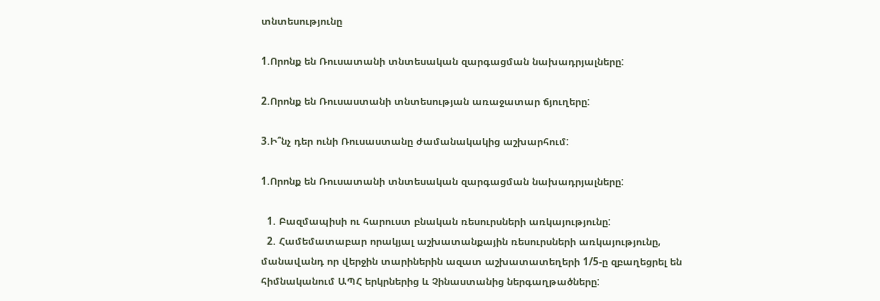տնտեսությունը

1.Որոնք են Ռուսատանի տնտեսական զարգացման նախադրյալները:

2.Որոնք են Ռուսաստանի տնտեսության առաջատար ճյուղերը:

3.Ի՞նչ դեր ունի Ռուսաստանը ժամանակակից աշխարհում:

1.Որոնք են Ռուսատանի տնտեսական զարգացման նախադրյալները:

  1. Բազմապիսի ու հարուստ բնական ռեսուրսների առկայությունը:
  2. Համեմատաբար որակյալ աշխատանքային ռեսուրսների առկայությունը, մանավանդ որ վերջին տարիներին ազատ աշխատատեղերի 1/5-ը զբաղեցրել են հիմնականում ԱՊՀ երկրներից և Չինաստանից ներգաղթածները: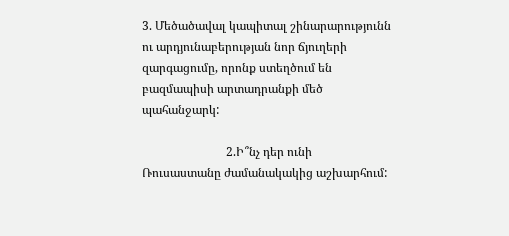3. Մեծածավալ կապիտալ շինարարությունն  ու արդյունաբերության նոր ճյուղերի զարգացումը, որոնք ստեղծում են  բազմապիսի արտադրանքի մեծ պահանջարկ:

                            2.Ի՞նչ դեր ունի Ռուսաստանը ժամանակակից աշխարհում: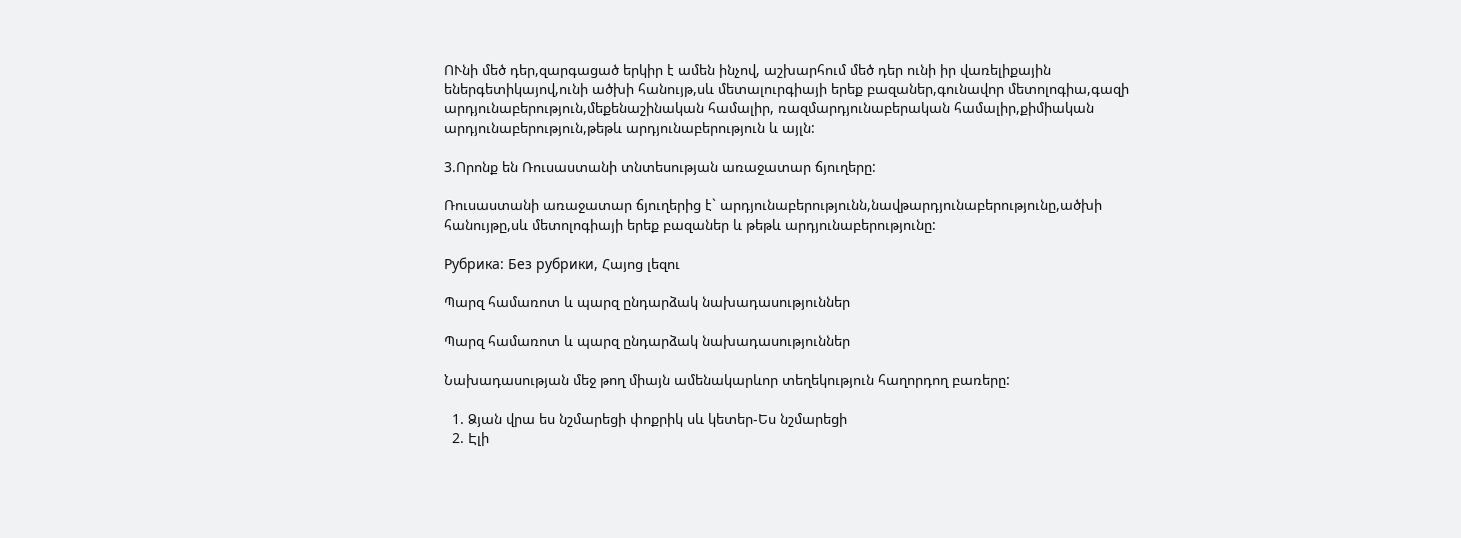ՈՒնի մեծ դեր,զարգացած երկիր է ամեն ինչով, աշխարհում մեծ դեր ունի իր վառելիքային եներգետիկայով,ունի ածխի հանույթ,սև մետալուրգիայի երեք բազաներ,գունավոր մետոլոգիա,գազի արդյունաբերություն,մեքենաշինական համալիր, ռազմարդյունաբերական համալիր,քիմիական արդյունաբերություն,թեթև արդյունաբերություն և այլն:

3.Որոնք են Ռուսաստանի տնտեսության առաջատար ճյուղերը:

Ռուսաստանի առաջատար ճյուղերից է` արդյունաբերությունն,նավթարդյունաբերությունը,ածխի հանույթը,սև մետոլոգիայի երեք բազաներ և թեթև արդյունաբերությունը:

Рубрика: Без рубрики, Հայոց լեզու

Պարզ համառոտ և պարզ ընդարձակ նախադասություններ

Պարզ համառոտ և պարզ ընդարձակ նախադասություններ

Նախադասության մեջ թող միայն ամենակարևոր տեղեկություն հաղորդող բառերը:

  1. Ձյան վրա ես նշմարեցի փոքրիկ սև կետեր-Ես նշմարեցի
  2. Էլի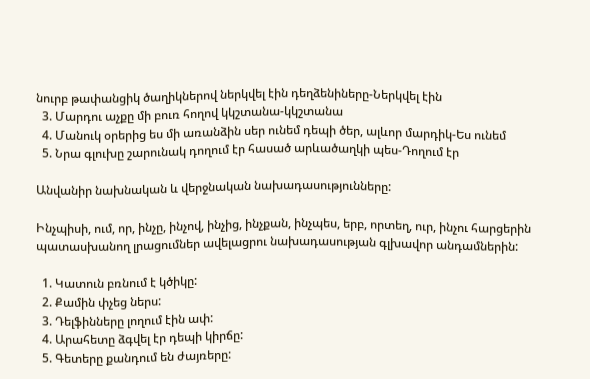նուրբ թափանցիկ ծաղիկներով ներկվել էին դեղձենիները-Ներկվել էին
  3. Մարդու աչքը մի բուռ հողով կկշտանա-կկշտանա
  4. Մանուկ օրերից ես մի առանձին սեր ունեմ դեպի ծեր, ալևոր մարդիկ-Ես ունեմ
  5. Նրա գլուխը շարունակ դողում էր հասած արևածաղկի պես-Դողում էր

Անվանիր նախնական և վերջնական նախադասությունները:

Ինչպիսի, ում, որ, ինչը, ինչով, ինչից, ինչքան, ինչպես, երբ, որտեղ, ուր, ինչու հարցերին պատասխանող լրացումներ ավելացրու նախադասության գլխավոր անդամներին:

  1. Կատուն բռնում է կծիկը:
  2. Քամին փչեց ներս:
  3. Դելֆինները լողում էին ափ:
  4. Արահետը ձգվել էր դեպի կիրճը:
  5. Գետերը քանդում են ժայռերը: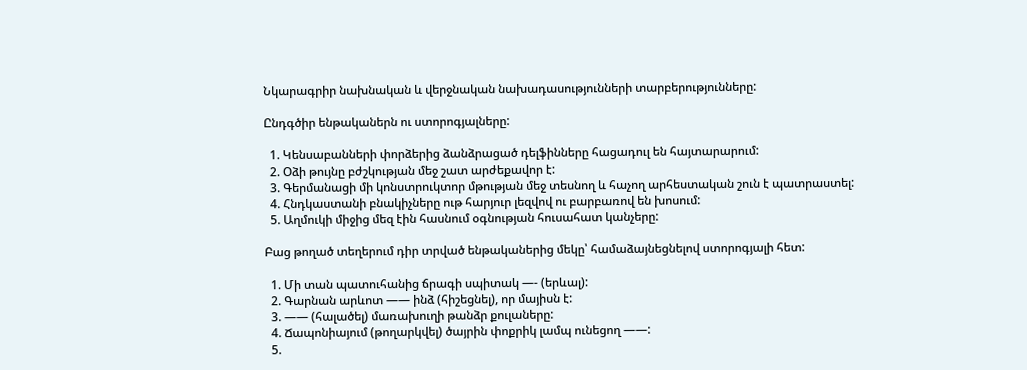Նկարագրիր նախնական և վերջնական նախադասությունների տարբերությունները:

Ընդգծիր ենթականերն ու ստորոգյալները:

  1. Կենսաբանների փորձերից ձանձրացած դելֆինները հացադուլ են հայտարարում:
  2. Օձի թույնը բժշկության մեջ շատ արժեքավոր է:
  3. Գերմանացի մի կոնստրուկտոր մթության մեջ տեսնող և հաչող արհեստական շուն է պատրաստել:
  4. Հնդկաստանի բնակիչները ութ հարյուր լեզվով ու բարբառով են խոսում:
  5. Աղմուկի միջից մեզ էին հասնում օգնության հուսահատ կանչերը:

Բաց թողած տեղերում դիր տրված ենթականերից մեկը՝ համաձայնեցնելով ստորոգյալի հետ:

  1. Մի տան պատուհանից ճրագի սպիտակ —- (երևալ):
  2. Գարնան արևոտ —— ինձ (հիշեցնել), որ մայիսն է:
  3. —— (հալածել) մառախուղի թանձր քուլաները:
  4. Ճապոնիայում (թողարկվել) ծայրին փոքրիկ լամպ ունեցող ——:
  5.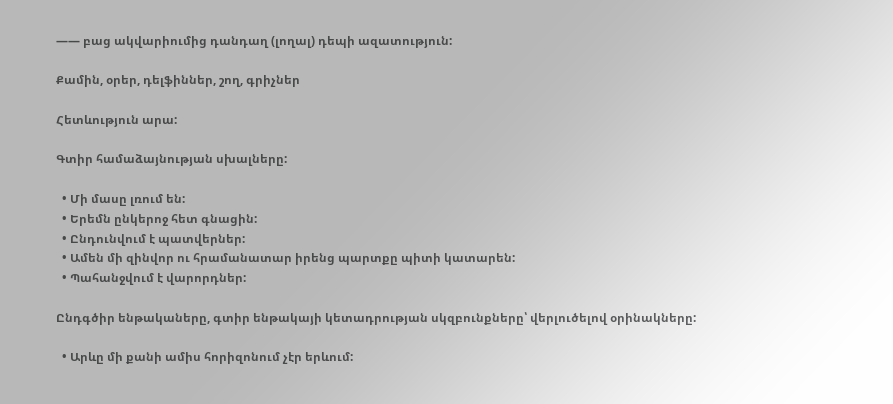—— բաց ակվարիումից դանդաղ (լողալ) դեպի ազատություն:

Քամին, օրեր, դելֆիններ, շող, գրիչներ

Հետևություն արա:

Գտիր համաձայնության սխալները:

  • Մի մասը լռում են:
  • Երեմն ընկերոջ հետ գնացին:
  • Ընդունվում է պատվերներ:
  • Ամեն մի զինվոր ու հրամանատար իրենց պարտքը պիտի կատարեն:
  • Պահանջվում է վարորդներ:

Ընդգծիր ենթակաները, գտիր ենթակայի կետադրության սկզբունքները՝ վերլուծելով օրինակները:

  • Արևը մի քանի ամիս հորիզոնում չէր երևում: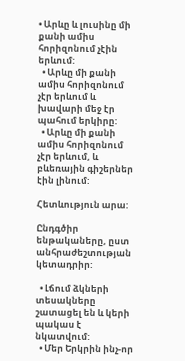• Արևը և լուսինը մի քանի ամիս հորիզոնում չէին երևում:
  • Արևը մի քանի ամիս հորիզոնում չէր երևում և խավարի մեջ էր պահում երկիրը:
  • Արևը մի քանի ամիս հորիզոնում չէր երևում, և բևեռային գիշերներ էին լինում:

Հետևություն արա:

Ընդգծիր ենթակաները, ըստ անհրաժեշտության կետադրիր:

  • Լճում ձկների տեսակները շատացել են և կերի պակաս է նկատվում:
  • Մեր Երկրին ինչ-որ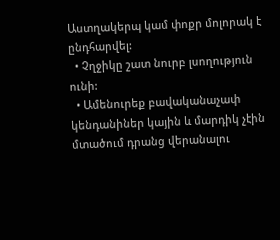Աստղակերպ կամ փոքր մոլորակ է ընդհարվել:
  • Չղջիկը շատ նուրբ լսողություն ունի:
  • Ամենուրեք բավականաչափ կենդանիներ կային և մարդիկ չէին մտածում դրանց վերանալու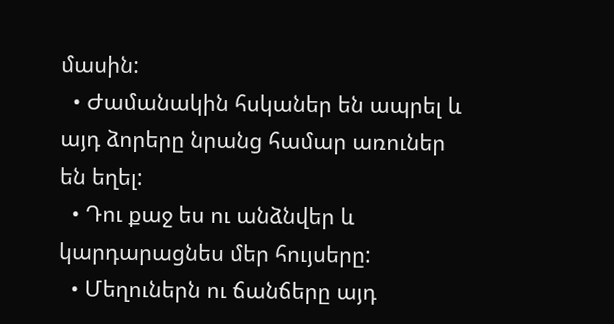մասին:
  • Ժամանակին հսկաներ են ապրել և այդ ձորերը նրանց համար առուներ են եղել:
  • Դու քաջ ես ու անձնվեր և կարդարացնես մեր հույսերը:
  • Մեղուներն ու ճանճերը այդ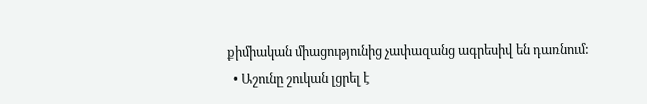քիմիական միացությունից չափազանց ագրեսիվ են դառնում:
  • Աշունը շուկան լցրել է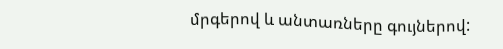մրգերով և անտառները գույներով: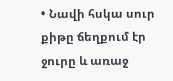• Նավի հսկա սուր քիթը ճեղքում էր ջուրը և առաջ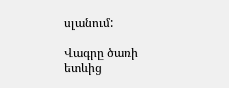սլանում:

Վագրը ծառի ետևից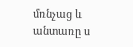մռնչաց և անտառը ս